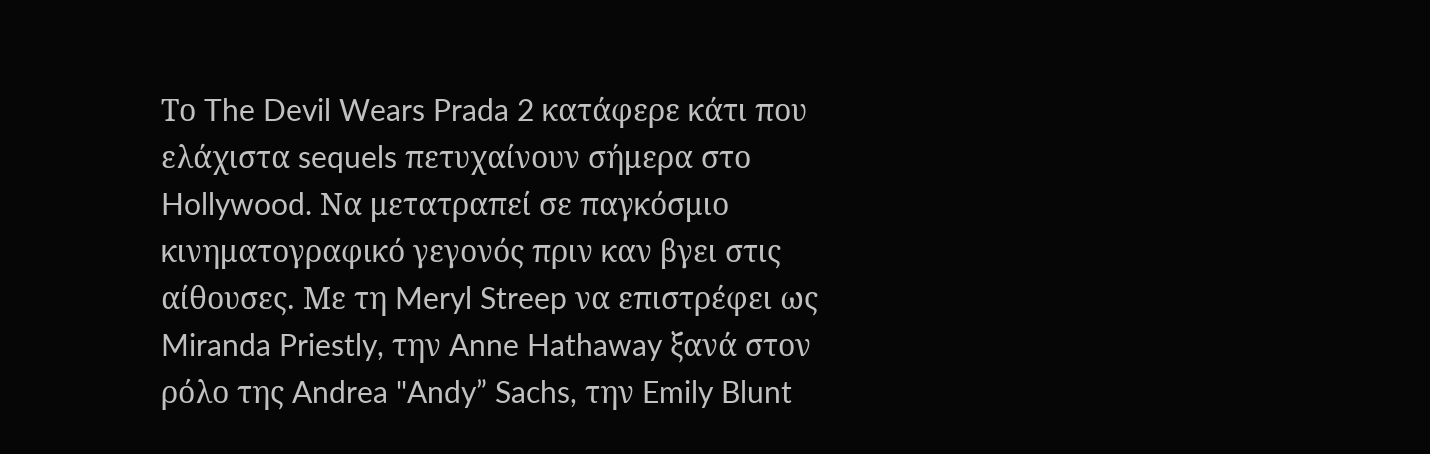Το The Devil Wears Prada 2 κατάφερε κάτι που ελάχιστα sequels πετυχαίνουν σήμερα στο Hollywood. Να μετατραπεί σε παγκόσμιο κινηματογραφικό γεγονός πριν καν βγει στις αίθουσες. Με τη Meryl Streep να επιστρέφει ως Miranda Priestly, την Anne Hathaway ξανά στον ρόλο της Andrea "Andy” Sachs, την Emily Blunt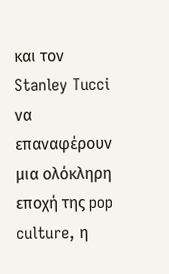και τον Stanley Tucci να επαναφέρουν μια ολόκληρη εποχή της pop culture, η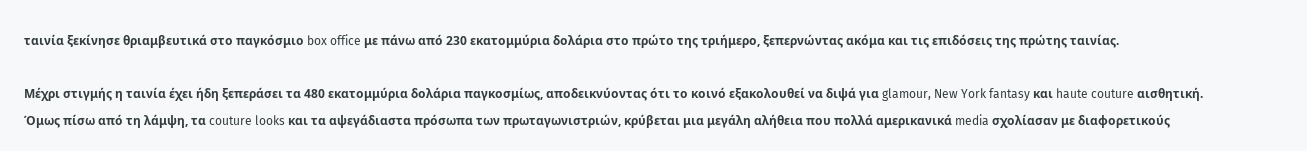ταινία ξεκίνησε θριαμβευτικά στο παγκόσμιο box office με πάνω από 230 εκατομμύρια δολάρια στο πρώτο της τριήμερο, ξεπερνώντας ακόμα και τις επιδόσεις της πρώτης ταινίας.

Μέχρι στιγμής η ταινία έχει ήδη ξεπεράσει τα 480 εκατομμύρια δολάρια παγκοσμίως, αποδεικνύοντας ότι το κοινό εξακολουθεί να διψά για glamour, New York fantasy και haute couture αισθητική.
Όμως πίσω από τη λάμψη, τα couture looks και τα αψεγάδιαστα πρόσωπα των πρωταγωνιστριών, κρύβεται μια μεγάλη αλήθεια που πολλά αμερικανικά media σχολίασαν με διαφορετικούς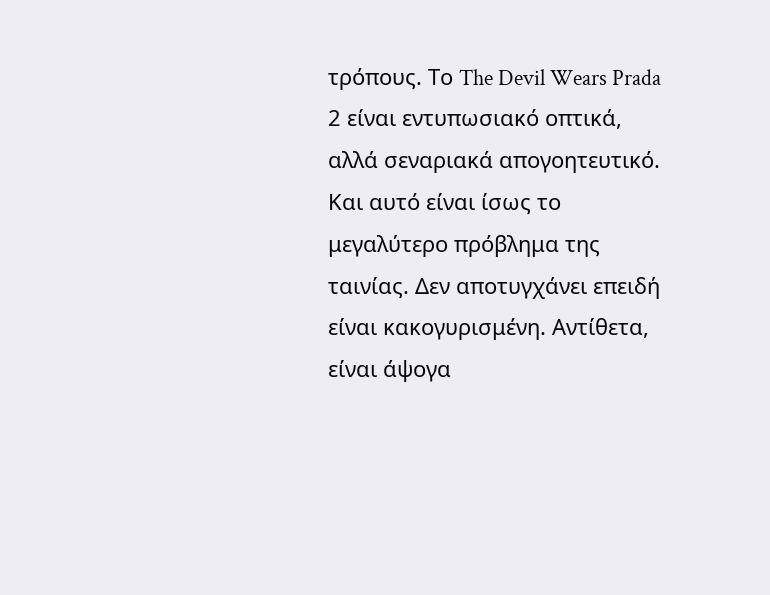τρόπους. Το The Devil Wears Prada 2 είναι εντυπωσιακό οπτικά, αλλά σεναριακά απογοητευτικό.
Και αυτό είναι ίσως το μεγαλύτερο πρόβλημα της ταινίας. Δεν αποτυγχάνει επειδή είναι κακογυρισμένη. Αντίθετα, είναι άψογα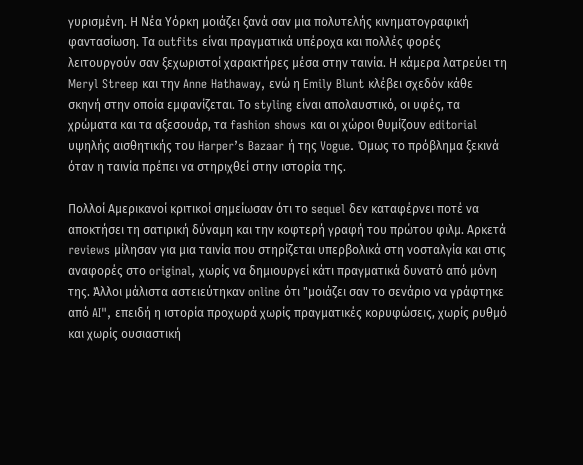γυρισμένη. Η Νέα Υόρκη μοιάζει ξανά σαν μια πολυτελής κινηματογραφική φαντασίωση. Τα outfits είναι πραγματικά υπέροχα και πολλές φορές λειτουργούν σαν ξεχωριστοί χαρακτήρες μέσα στην ταινία. Η κάμερα λατρεύει τη Meryl Streep και την Anne Hathaway, ενώ η Emily Blunt κλέβει σχεδόν κάθε σκηνή στην οποία εμφανίζεται. Το styling είναι απολαυστικό, οι υφές, τα χρώματα και τα αξεσουάρ, τα fashion shows και οι χώροι θυμίζουν editorial υψηλής αισθητικής του Harper’s Bazaar ή της Vogue. Όμως το πρόβλημα ξεκινά όταν η ταινία πρέπει να στηριχθεί στην ιστορία της.

Πολλοί Αμερικανοί κριτικοί σημείωσαν ότι το sequel δεν καταφέρνει ποτέ να αποκτήσει τη σατιρική δύναμη και την κοφτερή γραφή του πρώτου φιλμ. Αρκετά reviews μίλησαν για μια ταινία που στηρίζεται υπερβολικά στη νοσταλγία και στις αναφορές στο original, χωρίς να δημιουργεί κάτι πραγματικά δυνατό από μόνη της. Άλλοι μάλιστα αστειεύτηκαν online ότι "μοιάζει σαν το σενάριο να γράφτηκε από AI", επειδή η ιστορία προχωρά χωρίς πραγματικές κορυφώσεις, χωρίς ρυθμό και χωρίς ουσιαστική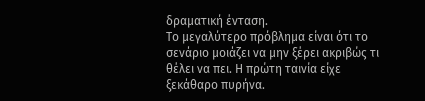δραματική ένταση.
Το μεγαλύτερο πρόβλημα είναι ότι το σενάριο μοιάζει να μην ξέρει ακριβώς τι θέλει να πει. Η πρώτη ταινία είχε ξεκάθαρο πυρήνα.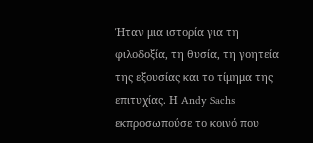Ήταν μια ιστορία για τη φιλοδοξία, τη θυσία, τη γοητεία της εξουσίας και το τίμημα της επιτυχίας. Η Andy Sachs εκπροσωπούσε το κοινό που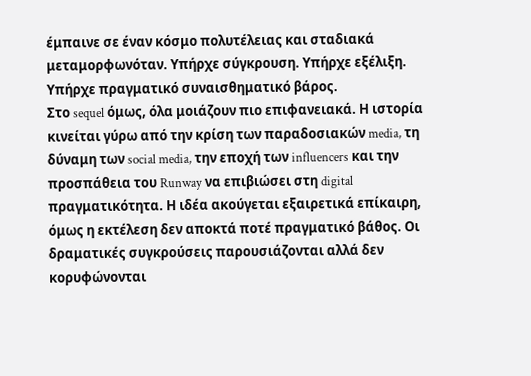έμπαινε σε έναν κόσμο πολυτέλειας και σταδιακά μεταμορφωνόταν. Υπήρχε σύγκρουση. Υπήρχε εξέλιξη. Υπήρχε πραγματικό συναισθηματικό βάρος.
Στο sequel όμως, όλα μοιάζουν πιο επιφανειακά. Η ιστορία κινείται γύρω από την κρίση των παραδοσιακών media, τη δύναμη των social media, την εποχή των influencers και την προσπάθεια του Runway να επιβιώσει στη digital πραγματικότητα. Η ιδέα ακούγεται εξαιρετικά επίκαιρη, όμως η εκτέλεση δεν αποκτά ποτέ πραγματικό βάθος. Οι δραματικές συγκρούσεις παρουσιάζονται αλλά δεν κορυφώνονται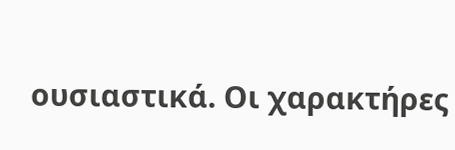ουσιαστικά. Οι χαρακτήρες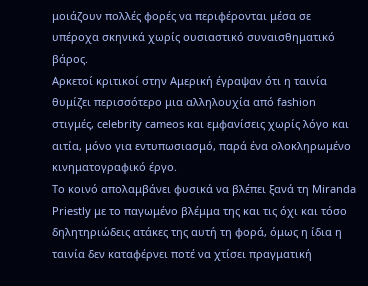μοιάζουν πολλές φορές να περιφέρονται μέσα σε υπέροχα σκηνικά χωρίς ουσιαστικό συναισθηματικό βάρος.
Αρκετοί κριτικοί στην Αμερική έγραψαν ότι η ταινία θυμίζει περισσότερο μια αλληλουχία από fashion στιγμές, celebrity cameos και εμφανίσεις χωρίς λόγο και αιτία, μόνο για εντυπωσιασμό, παρά ένα ολοκληρωμένο κινηματογραφικό έργο.
Το κοινό απολαμβάνει φυσικά να βλέπει ξανά τη Miranda Priestly με το παγωμένο βλέμμα της και τις όχι και τόσο δηλητηριώδεις ατάκες της αυτή τη φορά, όμως η ίδια η ταινία δεν καταφέρνει ποτέ να χτίσει πραγματική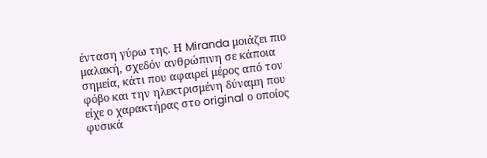ένταση γύρω της. Η Miranda μοιάζει πιο μαλακή, σχεδόν ανθρώπινη σε κάποια σημεία, κάτι που αφαιρεί μέρος από τον φόβο και την ηλεκτρισμένη δύναμη που είχε ο χαρακτήρας στο original ο οποίος φυσικά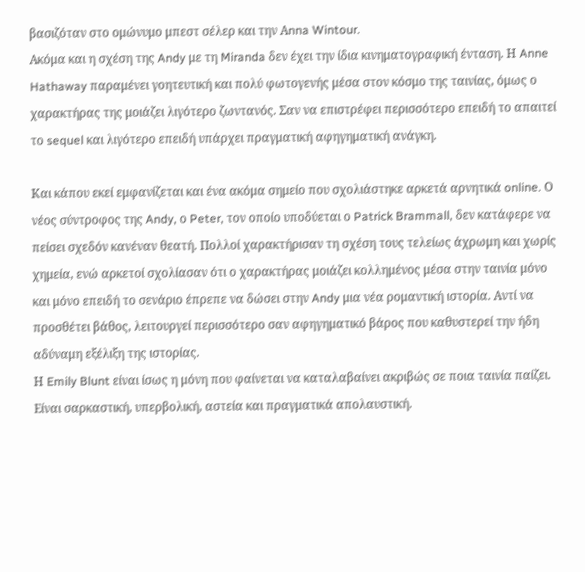βασιζόταν στο ομώνυμο μπεστ σέλερ και την Αnna Wintour.
Ακόμα και η σχέση της Andy με τη Miranda δεν έχει την ίδια κινηματογραφική ένταση. Η Anne Hathaway παραμένει γοητευτική και πολύ φωτογενής μέσα στον κόσμο της ταινίας, όμως ο χαρακτήρας της μοιάζει λιγότερο ζωντανός. Σαν να επιστρέφει περισσότερο επειδή το απαιτεί το sequel και λιγότερο επειδή υπάρχει πραγματική αφηγηματική ανάγκη.

Και κάπου εκεί εμφανίζεται και ένα ακόμα σημείο που σχολιάστηκε αρκετά αρνητικά online. Ο νέος σύντροφος της Andy, ο Peter, τον οποίο υποδύεται ο Patrick Brammall, δεν κατάφερε να πείσει σχεδόν κανέναν θεατή. Πολλοί χαρακτήρισαν τη σχέση τους τελείως άχρωμη και χωρίς χημεία, ενώ αρκετοί σχολίασαν ότι ο χαρακτήρας μοιάζει κολλημένος μέσα στην ταινία μόνο και μόνο επειδή το σενάριο έπρεπε να δώσει στην Andy μια νέα ρομαντική ιστορία. Αντί να προσθέτει βάθος, λειτουργεί περισσότερο σαν αφηγηματικό βάρος που καθυστερεί την ήδη αδύναμη εξέλιξη της ιστορίας.
Η Emily Blunt είναι ίσως η μόνη που φαίνεται να καταλαβαίνει ακριβώς σε ποια ταινία παίζει. Είναι σαρκαστική, υπερβολική, αστεία και πραγματικά απολαυστική.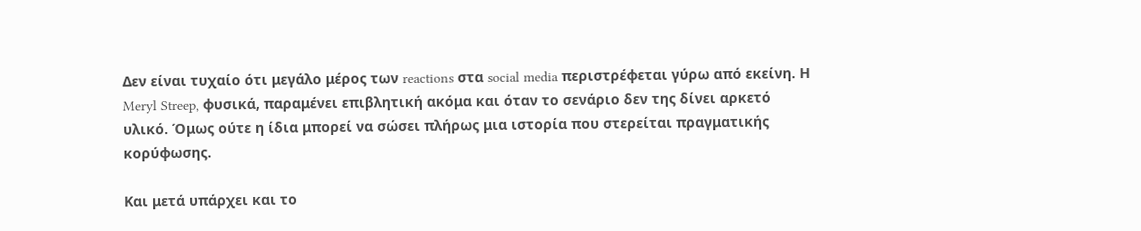Δεν είναι τυχαίο ότι μεγάλο μέρος των reactions στα social media περιστρέφεται γύρω από εκείνη. Η Meryl Streep, φυσικά, παραμένει επιβλητική ακόμα και όταν το σενάριο δεν της δίνει αρκετό υλικό. Όμως ούτε η ίδια μπορεί να σώσει πλήρως μια ιστορία που στερείται πραγματικής κορύφωσης.

Και μετά υπάρχει και το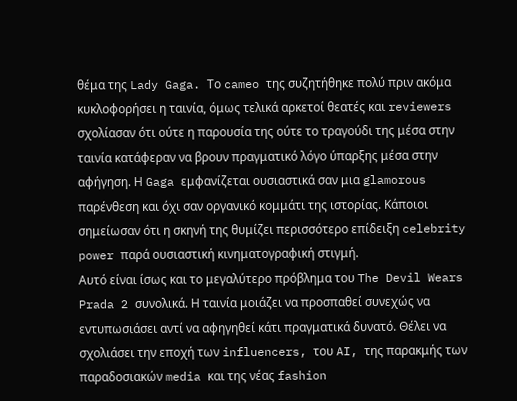θέμα της Lady Gaga. Το cameo της συζητήθηκε πολύ πριν ακόμα κυκλοφορήσει η ταινία, όμως τελικά αρκετοί θεατές και reviewers σχολίασαν ότι ούτε η παρουσία της ούτε το τραγούδι της μέσα στην ταινία κατάφεραν να βρουν πραγματικό λόγο ύπαρξης μέσα στην αφήγηση. Η Gaga εμφανίζεται ουσιαστικά σαν μια glamorous παρένθεση και όχι σαν οργανικό κομμάτι της ιστορίας. Κάποιοι σημείωσαν ότι η σκηνή της θυμίζει περισσότερο επίδειξη celebrity power παρά ουσιαστική κινηματογραφική στιγμή.
Αυτό είναι ίσως και το μεγαλύτερο πρόβλημα του The Devil Wears Prada 2 συνολικά. Η ταινία μοιάζει να προσπαθεί συνεχώς να εντυπωσιάσει αντί να αφηγηθεί κάτι πραγματικά δυνατό. Θέλει να σχολιάσει την εποχή των influencers, του AI, της παρακμής των παραδοσιακών media και της νέας fashion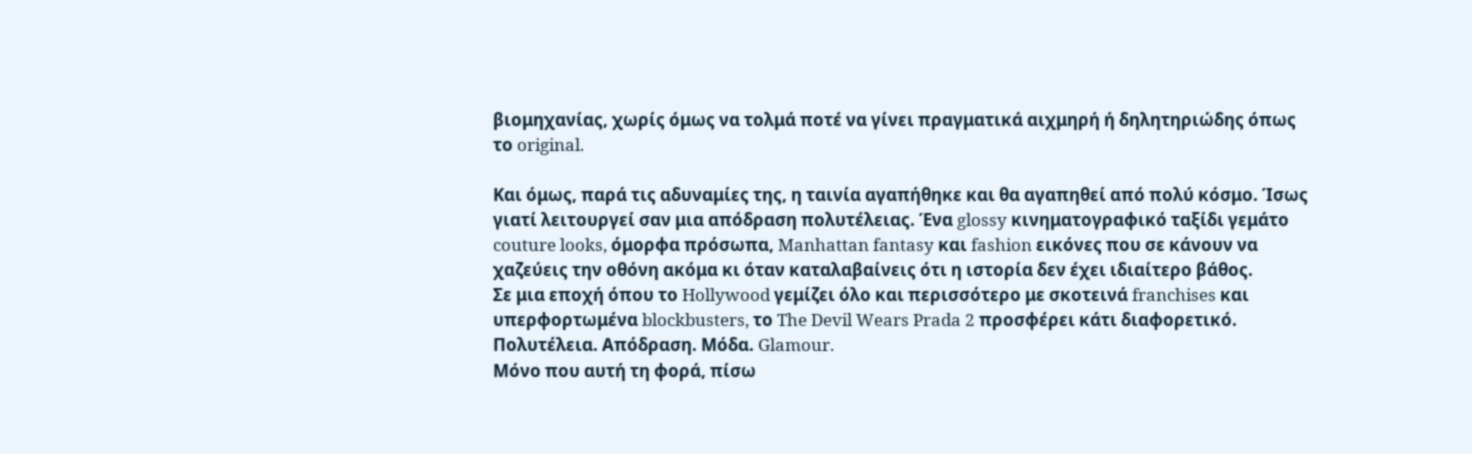βιομηχανίας, χωρίς όμως να τολμά ποτέ να γίνει πραγματικά αιχμηρή ή δηλητηριώδης όπως το original.

Και όμως, παρά τις αδυναμίες της, η ταινία αγαπήθηκε και θα αγαπηθεί από πολύ κόσμο. Ίσως γιατί λειτουργεί σαν μια απόδραση πολυτέλειας. Ένα glossy κινηματογραφικό ταξίδι γεμάτο couture looks, όμορφα πρόσωπα, Manhattan fantasy και fashion εικόνες που σε κάνουν να χαζεύεις την οθόνη ακόμα κι όταν καταλαβαίνεις ότι η ιστορία δεν έχει ιδιαίτερο βάθος.
Σε μια εποχή όπου το Hollywood γεμίζει όλο και περισσότερο με σκοτεινά franchises και υπερφορτωμένα blockbusters, το The Devil Wears Prada 2 προσφέρει κάτι διαφορετικό. Πολυτέλεια. Απόδραση. Μόδα. Glamour.
Μόνο που αυτή τη φορά, πίσω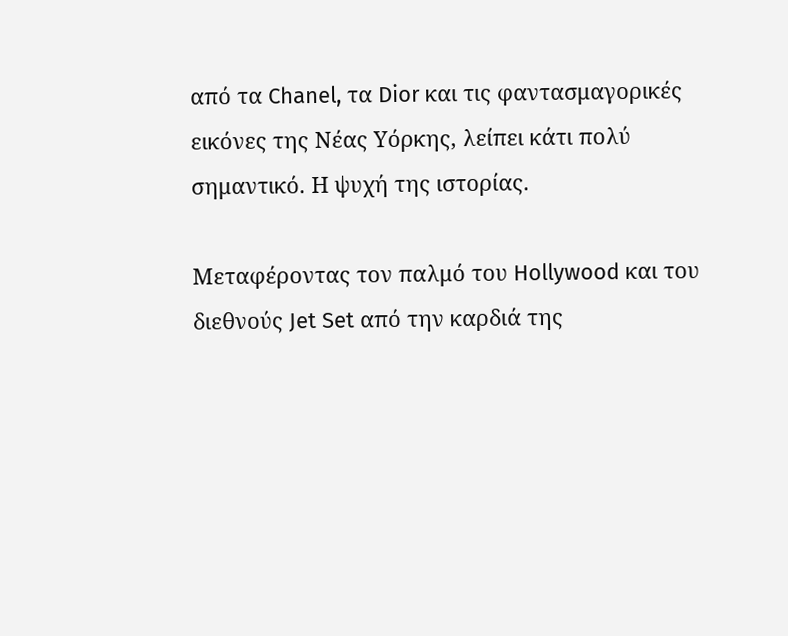από τα Chanel, τα Dior και τις φαντασμαγορικές εικόνες της Νέας Υόρκης, λείπει κάτι πολύ σημαντικό. Η ψυχή της ιστορίας.

Μεταφέροντας τον παλμό του Hollywood και του διεθνούς Jet Set από την καρδιά της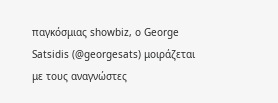παγκόσμιας showbiz, ο George Satsidis (@georgesats) μοιράζεται με τους αναγνώστες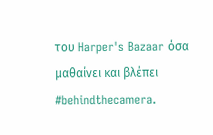του Harper's Bazaar όσα μαθαίνει και βλέπει #behindthecamera.